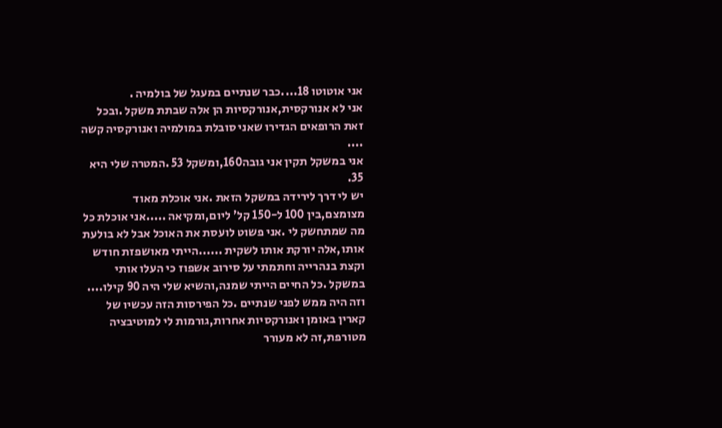אני אוטוטו 18....כבר שנתיים במעגל של בולמיה .
אני לא אנורקסית,אנורקסיות הן אלה שבתת משקל .ובכל זאת הרופאים הגדירו שאני סובלת במולמיה ואנורקסיה קשה ....
אני במשקל תקין אני גובה160,ומשקל 53 .המטרה שלי היא 35.
יש לי דרך לירידה במשקל הזאת .אני אוכלת מאוד מצומצם,בין 100 ל-150 קל' ליום,ומקיאה .....אני אוכלת כל מה שמתחשק לי .אני פשוט לועסת את האוכל אבל לא בולעת אותו,אלה יורקת אותו לשקית ......הייתי מאושפזת חודש וקצת בנהרייה וחתמתי על סירוב אשפוז כי העלו אותי במשקל .כל החיים הייתי שמנה,והשיא שלי היה 90 קילו....
וזה היה ממש לפני שנתיים .כל הפירסות הזה עכשיו של קארין באומן ואנורקסיות אחרות,גורמות לי למוטיבציה מטורפת,זה לא מעורר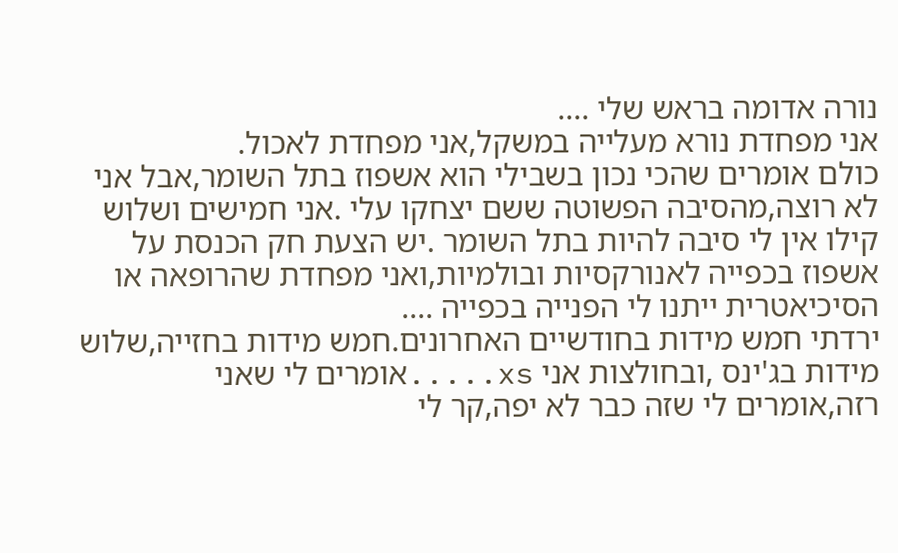נורה אדומה בראש שלי ....
אני מפחדת נורא מעלייה במשקל,אני מפחדת לאכול.
כולם אומרים שהכי נכון בשבילי הוא אשפוז בתל השומר,אבל אני לא רוצה,מהסיבה הפשוטה ששם יצחקו עלי .אני חמישים ושלוש קילו אין לי סיבה להיות בתל השומר .יש הצעת חק הכנסת על אשפוז בכפייה לאנורקסיות ובולמיות,ואני מפחדת שהרופאה או הסיכיאטרית ייתנו לי הפנייה בכפייה ....
ירדתי חמש מידות בחודשיים האחרונים.חמש מידות בחזייה,שלוש מידות בג'ינס ,ובחולצות אני xs.....אומרים לי שאני רזה,אומרים לי שזה כבר לא יפה,קר לי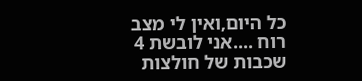כל היום,ואין לי מצב רוח ....אני לובשת 4 שכבות של חולצות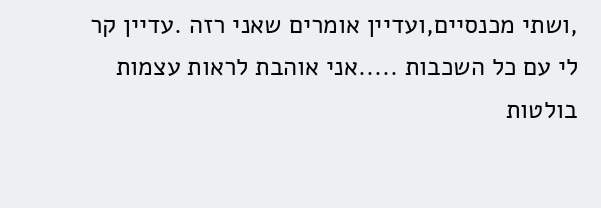,ושתי מכנסיים,ועדיין אומרים שאני רזה .עדיין קר לי עם כל השכבות .....אני אוהבת לראות עצמות בולטות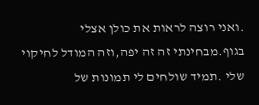.ואני רוצה לראות את כולן אצלי בגוף.מבחינתי זה זה יפה,וזה המודל לחיקוי שלי .תמיד שולחים לי תמונות של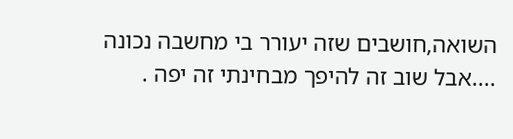השואה,חושבים שזה יעורר בי מחשבה נכונה ....אבל שוב זה להיפך מבחינתי זה יפה .